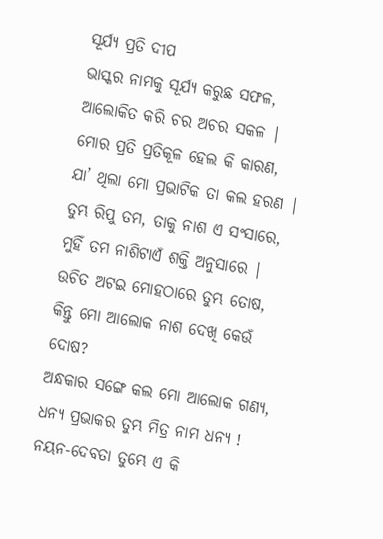ସୂର୍ଯ୍ୟ ପ୍ରତି ଦୀପ
ଭାସ୍କର ନାମକୁ ସୂର୍ଯ୍ୟ କରୁଛ ସଫଳ,
ଆଲୋକିତ କରି ଚର ଅଚର ସକଳ |
ମୋର ପ୍ରତି ପ୍ରତିକୂଳ ହେଲ କି କାରଣ,
ଯା’ ଥିଲା ମୋ ପ୍ରଭାଟିକ ତା କଲ ହରଣ |
ତୁମ୍ଭ ରିପୁ ତମ, ତାକୁ ନାଶ ଏ ସଂସାରେ,
ମୁହିଁ ତମ ନାଶିଟାଏଁ ଶକ୍ତି ଅନୁସାରେ |
ଉଚିତ ଅଟଇ ମୋହଠାରେ ତୁମ୍ଭ ତୋଷ,
କିନ୍ତୁ ମୋ ଆଲୋକ ନାଶ ଦେଖି କେଉଁ ଦୋଷ?
ଅନ୍ଧକାର ସଙ୍ଗେ କଲ ମୋ ଆଲୋକ ଗଣ୍ୟ,
ଧନ୍ୟ ପ୍ରଭାକର ତୁମ୍ଭ ମିତ୍ର ନାମ ଧନ୍ୟ !
ନୟନ-ଦେବତା ତୁମ୍ଭେ ଏ କି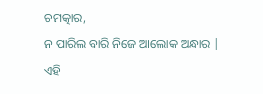ଚମତ୍କାର,
ନ ପାରିଲ ବାରି ନିଜେ ଆଲୋକ ଅନ୍ଧାର |
ଏହି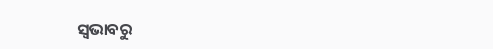ସ୍ଵଭାବରୁ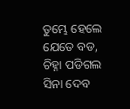ତୁମ୍ଭେ ହେଲେ ଯେତେ ବଡ,
ଚିହ୍ନା ପଡିଗଲ ସିନା ଦେବ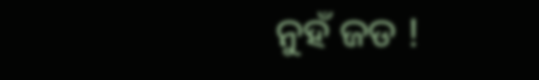ନୁହଁ ଜଡ !